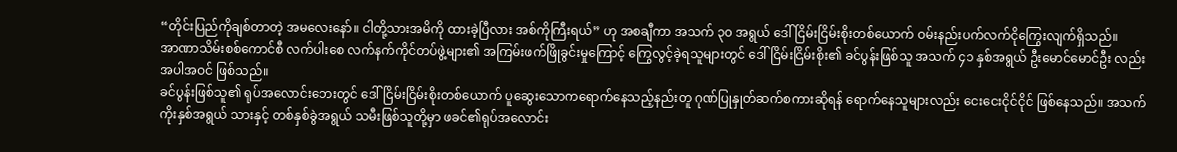“တိုင်းပြည်ကိုချစ်တာတဲ့ အမလေးနော်။ ငါတို့သားအမိကို ထားခဲ့ပြီလား အစ်ကိုကြီးရယ်” ဟု အစချီကာ အသက် ၃၀ အရွယ် ဒေါ်ငြိမ်းငြိမ်းစိုးတစ်ယောက် ဝမ်းနည်းပက်လက်ငိုကြွေးလျက်ရှိသည်။
အာဏာသိမ်းစစ်ကောင်စီ လက်ပါးစေ လက်နက်ကိုင်တပ်ဖွဲ့များ၏ အကြမ်းဖက်ဖြိုခွင်းမှုကြောင့် ကြွေလွင့်ခဲ့ရသူများတွင် ဒေါ်ငြိမ်းငြိမ်းစိုး၏ ခင်ပွန်းဖြစ်သူ အသက် ၄၁ နှစ်အရွယ် ဦးမောင်မောင်ဦး လည်းအပါအဝင် ဖြစ်သည်။
ခင်ပွန်းဖြစ်သူ၏ ရုပ်အလောင်းဘေးတွင် ဒေါ်ငြိမ်းငြိမ်းစိုးတစ်ယောက် ပူဆွေးသောကရောက်နေသည့်နည်းတူ ဂုဏ်ပြုနှုတ်ဆက်စကားဆိုရန် ရောက်နေသူများလည်း ငေးငေးငိုင်ငိုင် ဖြစ်နေသည်။ အသက်ကိုးနှစ်အရွယ် သားနှင့် တစ်နှစ်ခွဲအရွယ် သမီးဖြစ်သူတို့မှာ ဖခင်၏ရုပ်အလောင်း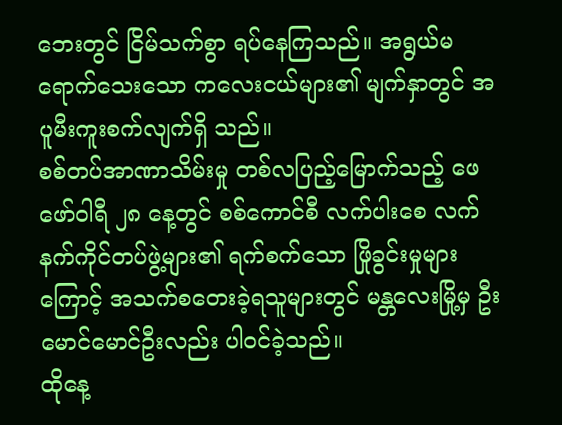ဘေးတွင် ငြိမ်သက်စွာ ရပ်နေကြသည်။ အရွယ်မရောက်သေးသော ကလေးငယ်များ၏ မျက်နှာတွင် အပူမီးကူးစက်လျက်ရှိ သည်။
စစ်တပ်အာဏာသိမ်းမှု တစ်လပြည့်မြောက်သည့် ဖေဖော်ဝါရီ ၂၈ နေ့တွင် စစ်ကောင်စီ လက်ပါးစေ လက် နက်ကိုင်တပ်ဖွဲ့များ၏ ရက်စက်သော ဖြိုခွင်းမှုများကြောင့် အသက်စတေးခဲ့ရသူများတွင် မန္တလေးမြို့မှ ဦးမောင်မောင်ဦးလည်း ပါဝင်ခဲ့သည်။
ထိုနေ့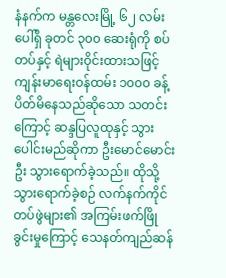နံနက်က မန္တလေးမြို့ ၆၂ လမ်းပေါ်ရှိ ခုတင် ၃၀၀ ဆေးရုံကို စပ်တပ်နှင့် ရဲများဝိုင်းထားသဖြင့် ကျန်းမာရေးဝန်ထမ်း ၁၀၀၀ ခန့်ပိတ်မိနေသည်ဆိုသော သတင်းကြောင့် ဆန္ဒပြလူထုနှင့် သွားပေါင်းမည်ဆိုကာ ဦးမောင်မောင်းဦး သွားရောက်ခဲ့သည်။ ထိုသို့သွားရောက်ခဲ့စဉ် လက်နက်ကိုင်တပ်ဖွဲများ၏ အကြမ်းဖက်ဖြိုခွင်းမှုကြောင့် သေနတ်ကျည်ဆန်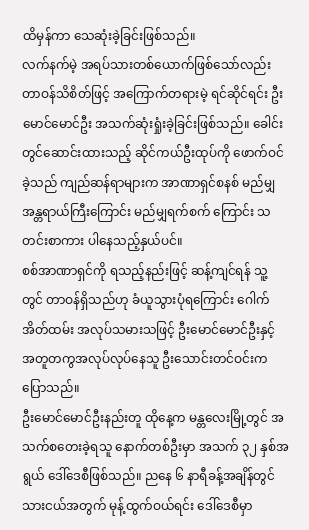ထိမှန်ကာ သေဆုံးခဲ့ခြင်းဖြစ်သည်။
လက်နက်မဲ့ အရပ်သားတစ်ယောက်ဖြစ်သော်လည်း တာဝန်သိစိတ်ဖြင့် အကြောက်တရားမဲ့ ရင်ဆိုင်ရင်း ဦးမောင်မောင်ဦး အသက်ဆုံးရှုံးခဲ့ခြင်းဖြစ်သည်။ ခေါင်းတွင်ဆောင်းထားသည့် ဆိုင်ကယ်ဦးထုပ်ကို ဖောက်ဝင်ခဲ့သည် ကျည်ဆန်ရာများက အာဏာရှင်စနစ် မည်မျှအန္တရာယ်ကြီးကြောင်း မည်မျှရက်စက် ကြောင်း သတင်းစာကား ပါနေသည့်နှယ်ပင်။
စစ်အာဏာရှင်ကို ရသည့်နည်းဖြင့် ဆန့်ကျင်ရန် သူ့တွင် တာဝန်ရှိသည်ဟု ခံယူသွားပုံရကြောင်း ဂေါက်အိတ်ထမ်း အလုပ်သမားသဖြင့် ဦးမောင်မောင်ဦးနှင့် အတူတကွအလုပ်လုပ်နေသူ ဦးသောင်းတင်ဝင်းက ပြောသည်။
ဦးမောင်မောင်ဦးနည်းတူ ထိုနေ့က မန္တလေးမြို့တွင် အသက်စတေးခဲ့ရသူ နောက်တစ်ဦးမှာ အသက် ၃၂ နှစ်အရွယ် ဒေါ်ဒေစီဖြစ်သည်။ ညနေ ၆ နာရီခန့်အချိန်တွင် သားငယ်အတွက် မုန့်ထွက်ဝယ်ရင်း ဒေါ်ဒေစီမှာ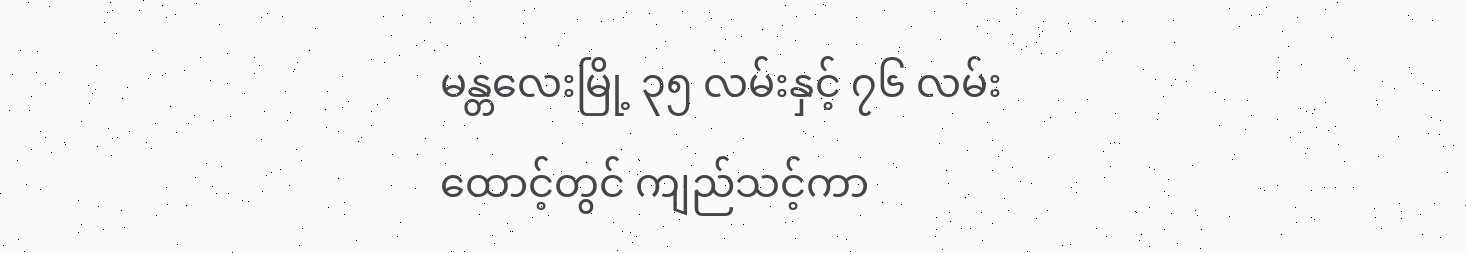မန္တလေးမြို့ ၃၅ လမ်းနှင့် ၇၆ လမ်းထောင့်တွင် ကျည်သင့်ကာ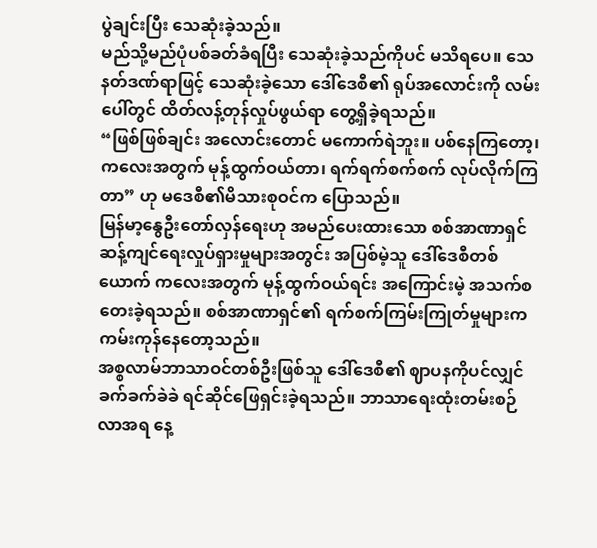ပွဲချင်းပြီး သေဆုံးခဲ့သည်။
မည်သို့မည်ပုံပစ်ခတ်ခံရပြီး သေဆုံးခဲ့သည်ကိုပင် မသိရပေ။ သေနတ်ဒဏ်ရာဖြင့် သေဆုံးခဲ့သော ဒေါ်ဒေစီ၏ ရုပ်အလောင်းကို လမ်းပေါ်တွင် ထိတ်လန့်တုန်လှုပ်ဖွယ်ရာ တွေ့ရှိခဲ့ရသည်။
“ဖြစ်ဖြစ်ချင်း အလောင်းတောင် မကောက်ရဲဘူး။ ပစ်နေကြတော့၊ ကလေးအတွက် မုန့်ထွက်ဝယ်တာ၊ ရက်ရက်စက်စက် လုပ်လိုက်ကြတာ” ဟု မဒေစီ၏မိသားစုဝင်က ပြောသည်။
မြန်မာ့နွေဦးတော်လှန်ရေးဟု အမည်ပေးထားသော စစ်အာဏာရှင်ဆန့်ကျင်ရေးလှုပ်ရှားမှုများအတွင်း အပြစ်မဲ့သူ ဒေါ်ဒေစီတစ်ယောက် ကလေးအတွက် မုန့်ထွက်ဝယ်ရင်း အကြောင်းမဲ့ အသက်စတေးခဲ့ရသည်။ စစ်အာဏာရှင်၏ ရက်စက်ကြမ်းကြုတ်မှုများက ကမ်းကုန်နေတော့သည်။
အစ္စလာမ်ဘာသာဝင်တစ်ဦးဖြစ်သူ ဒေါ်ဒေစီ၏ ဈာပနကိုပင်လျှင် ခက်ခက်ခဲခဲ ရင်ဆိုင်ဖြေရှင်းခဲ့ရသည်။ ဘာသာရေးထုံးတမ်းစဉ်လာအရ နေ့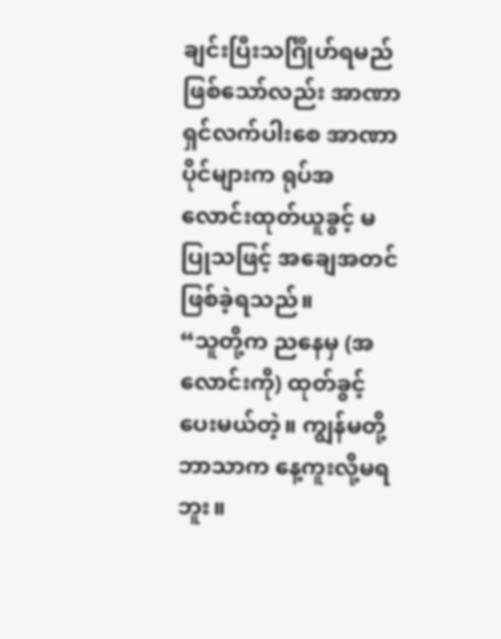ချင်းပြီးသင်္ဂြိုဟ်ရမည်ဖြစ်သော်လည်း အာဏာရှင်လက်ပါးစေ အာဏာပိုင်များက ရုပ်အလောင်းထုတ်ယူခွင့် မပြုသဖြင့် အချေအတင်ဖြစ်ခဲ့ရသည်။
“သူတို့က ညနေမှ (အလောင်းကို) ထုတ်ခွင့်ပေးမယ်တဲ့။ ကျွန်မတို့ဘာသာက နေ့ကူးလို့မရဘူး။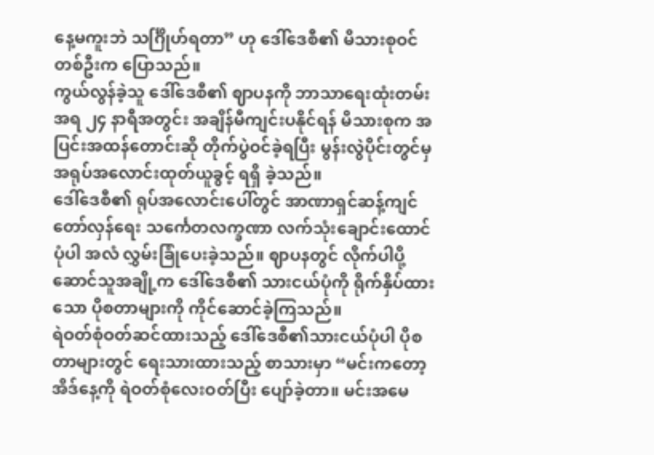နေ့မကူးဘဲ သင်္ဂြိုဟ်ရတာ” ဟု ဒေါ်ဒေစီ၏ မိသားစုဝင်တစ်ဦးက ပြောသည်။
ကွယ်လွန်ခဲ့သူ ဒေါ်ဒေစီ၏ ဈာပနကို ဘာသာရေးထုံးတမ်းအရ ၂၄ နာရီအတွင်း အချိန်မီကျင်းပနိုင်ရန် မိသားစုက အပြင်းအထန်တောင်းဆို တိုက်ပွဲဝင်ခဲ့ရပြီး မွန်းလွဲပိုင်းတွင်မှ အရုပ်အလောင်းထုတ်ယူခွင့် ရရှိ ခဲ့သည်။
ဒေါ်ဒေစီ၏ ရုပ်အလောင်းပေါ်တွင် အာဏာရှင်ဆန့်ကျင်တော်လှန်ရေး သင်္ကေတလက္ခဏာ လက်သုံးချောင်းထောင်ပုံပါ အလံ လွှမ်းခြုံပေးခဲ့သည်။ ဈာပနတွင် လိုက်ပါပို့ဆောင်သူအချို့က ဒေါ်ဒေစီ၏ သားငယ်ပုံကို ရိုက်နှိပ်ထားသော ပိုစတာများကို ကိုင်ဆောင်ခဲ့ကြသည်။
ရဲဝတ်စုံဝတ်ဆင်ထားသည့် ဒေါ်ဒေစီ၏သားငယ်ပုံပါ ပိုစတာများတွင် ရေးသားထားသည့် စာသားမှာ “မင်းကတော့ အိဒ်နေ့ကို ရဲဝတ်စုံလေးဝတ်ပြီး ပျော်ခဲ့တာ။ မင်းအမေ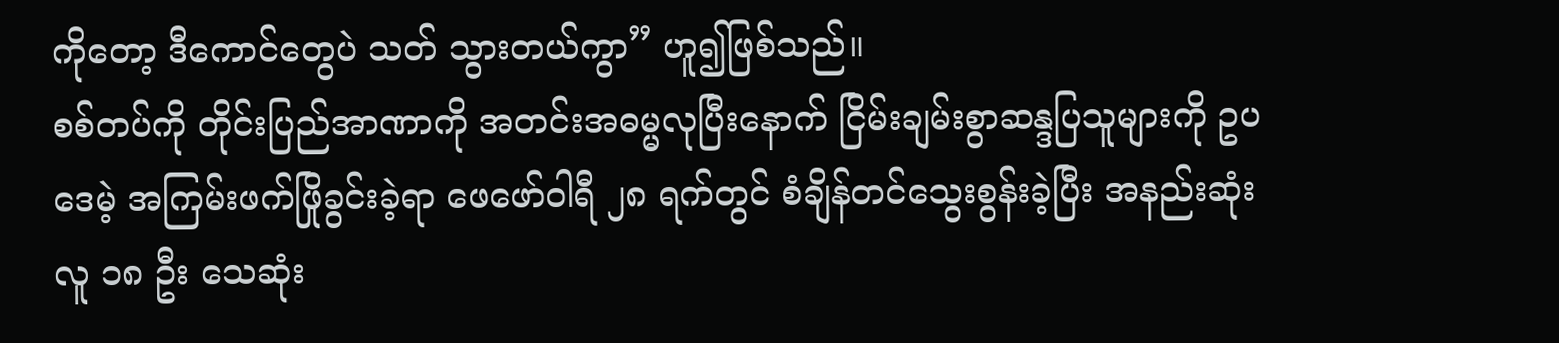ကိုတော့ ဒီကောင်တွေပဲ သတ် သွားတယ်ကွာ” ဟူ၍ဖြစ်သည်။
စစ်တပ်ကို တိုင်းပြည်အာဏာကို အတင်းအဓမ္မလုပြီးနောက် ငြိမ်းချမ်းစွာဆန္ဒပြသူများကို ဥပဒေမဲ့ အကြမ်းဖက်ဖြိုခွင်းခဲ့ရာ ဖေဖော်ဝါရီ ၂၈ ရက်တွင် စံချိန်တင်သွေးစွန်းခဲ့ပြီး အနည်းဆုံး လူ ၁၈ ဦး သေဆုံး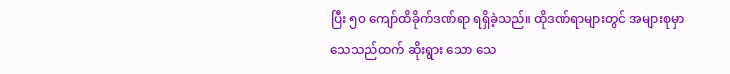ပြီး ၅၀ ကျော်ထိခိုက်ဒဏ်ရာ ရရှိခဲ့သည်။ ထိုဒဏ်ရာများတွင် အများစုမှာ သေသည်ထက် ဆိုးရွား သော သေ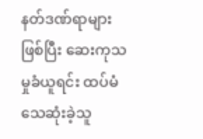နတ်ဒဏ်ရာများဖြစ်ပြီး ဆေးကုသမှုခံယူရင်း ထပ်မံသေဆုံးခဲ့သူ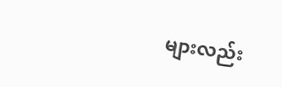များလည်း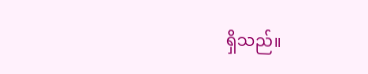ရှိသည်။